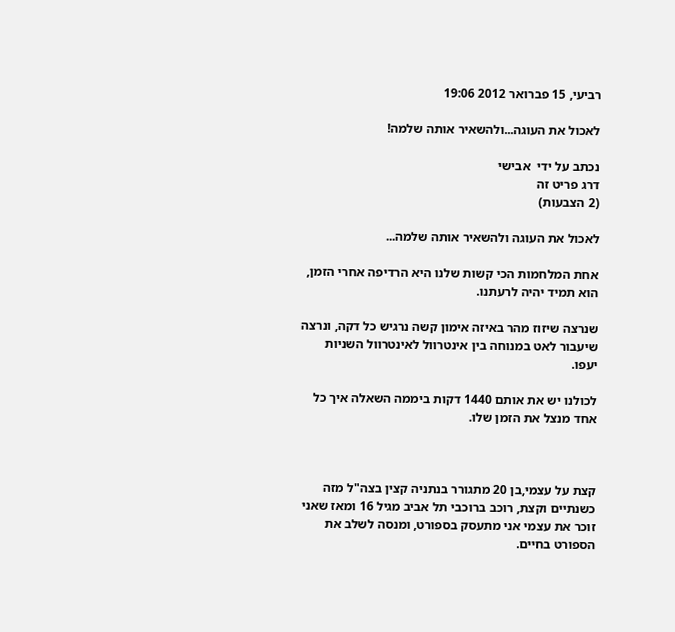רביעי, 15 פברואר 2012 19:06

לאכול את העוגה...ולהשאיר אותה שלמה!

נכתב על ידי  אבישי
דרג פריט זה
(2 הצבעות)

לאכול את העוגה ולהשאיר אותה שלמה...

אחת המלחמות הכי קשות שלנו היא הרדיפה אחרי הזמן, הוא תמיד יהיה לרעתנו.

שנרצה שיזוז מהר באיזה אימון קשה נרגיש כל דקה, ונרצה שיעבור לאט במנוחה בין אינטרוול לאינטרוול השניות יעפו.

לכולנו יש את אותם 1440 דקות ביממה השאלה איך כל אחד מנצל את הזמן שלו.



קצת על עצמי,בן 20 מתגורר בנתניה קצין בצה"ל מזה כשנתיים וקצת, רוכב ברוכבי תל אביב מגיל 16 ומאז שאני זוכר את עצמי אני מתעסק בספורט, ומנסה לשלב את הספורט בחיים.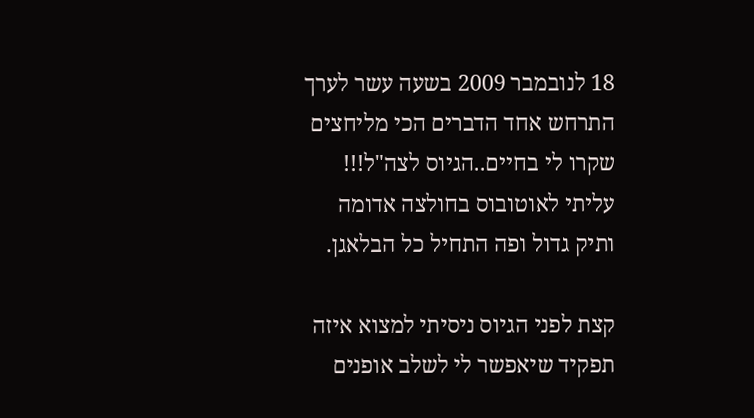18 לנובמבר 2009 בשעה עשר לערך התרחש אחד הדברים הכי מליחצים שקרו לי בחיים..הגיוס לצה"ל!!! עליתי לאוטובוס בחולצה אדומה ותיק גדול ופה התחיל כל הבלאגן.

קצת לפני הגיוס ניסיתי למצוא איזה תפקיד שיאפשר לי לשלב אופנים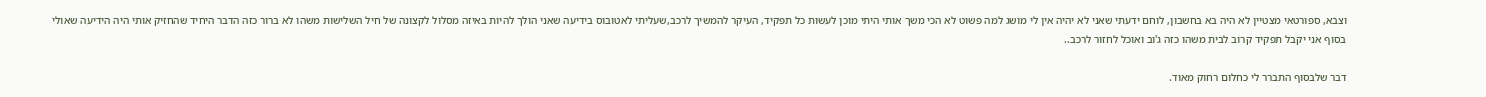וצבא, ספורטאי מצטיין לא היה בא בחשבון, לוחם ידעתי שאני לא יהיה אין לי מושג למה פשוט לא הכי משך אותי היתי מוכן לעשות כל תפקיד, העיקר להמשיך לרכב,שעליתי לאטובוס בידיעה שאני הולך להיות באיזה מסלול לקצונה של חיל השלישות משהו לא ברור כזה הדבר היחיד שהחזיק אותי היה הידיעה שאולי בסוף אני יקבל תפקיד קרוב לבית משהו כזה ג'וב ואוכל לחזור לרכב..

דבר שלבסוף התברר לי כחלום רחוק מאוד.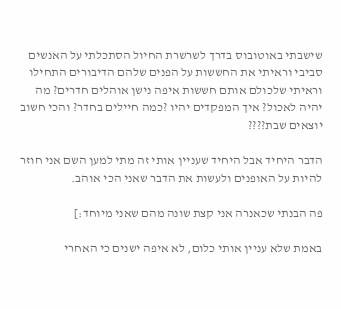שישבתי באוטובוס בדרך לשרשרת החיול הסתכלתי על האנשים סביבי וראיתי את החששות על הפנים שלהם הדיבורים התחילו וראיתי שלכולם אותם חששות איפה נישן אוהלים חדרים? מה יהיה לאכול? איך המפקדים יהיו ?כמה חיילים בחדר? והכי חשוב יוצאים שבת????

הדבר היחיד אבל היחיד שעניין אותי זה מתי למען השם אני חוזר להיות על האופנים ולעשות את הדבר שאני הכי אוהב.

פה הבנתי שכאנרה אני קצת שונה מהם שאני מיוחד:]

באמת שלא עניין אותי כלום, לא איפה ישנים כי האחרי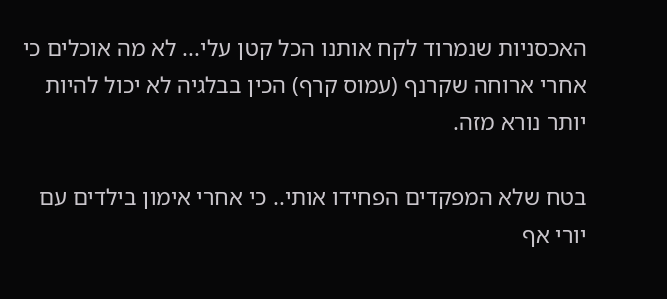האכסניות שנמרוד לקח אותנו הכל קטן עלי... לא מה אוכלים כי אחרי ארוחה שקרנף (עמוס קרף) הכין בבלגיה לא יכול להיות יותר נורא מזה.

בטח שלא המפקדים הפחידו אותי.. כי אחרי אימון בילדים עם יורי אף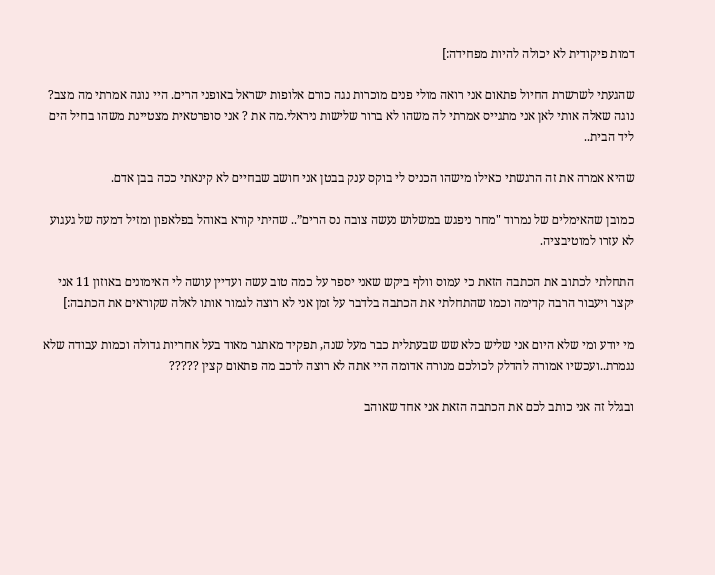דמות פיקודית לא יכולה להיות מפחידה:]

שהגעתי לשרשרת החיול פתאום אני רואה מולי פנים מוכרות נגה כורם אלופות ישראל באופני הרים. היי נוגה אמרתי מה מצב? נוגה שאלה אותי לאן אני מתגייס אמרתי לה משהו לא ברור שלישות ניראלי.מה את ? אני סופרטאית מצטיינת משהו בחיל הים ליד הבית..

שהיא אמרה את זה הרגשתי כאילו מישהו הכניס לי בוקס ענק בבטן אני חושב שבחיים לא קינאתי ככה בבן אדם.

כמובן שהאימלים של נמרוד "מחר ניפגש במשלוש נעשה צובה נס הרים”.. שהיתי קורא באוהל בפלאפון ומזיל דמעה של געגוע לא עזרו למוטיבציה.

התחלתי לכתוב את הכתבה הזאת כי עמוס וולף ביקש שאני יספר על כמה טוב עשה ועדיין עושה לי האימונים באוזון 11 אני יקצר ויעבור הרבה קדימה וכמו שהתחלתי את הכתבה בלדבר על זמן אני לא רוצה לגמור אותו לאלה שקוראים את הכתבה:]

מי יודע ומי שלא היום אני שליש כלא שש שבעתלית כבר מעל שנה, תפקיד מאתגר מאוד בעל אחריות גדולה וכמות עבודה שלא נגמרת..ועכשיו אמורה להדלק לכולכם מנורה אדומה היי אתה לא רוצה לרכב מה פתאום קצין ?????

ובגלל זה אני כותב לכם את הכתבה הזאת אני אחד שאוהב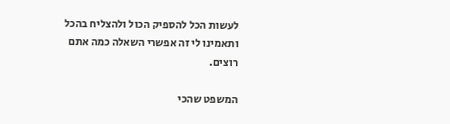לעשות הכל להספיק הכול ולהצליח בהכל ותאמינו לי זה אפשרי השאלה כמה אתם רוצים.

המשפט שהכי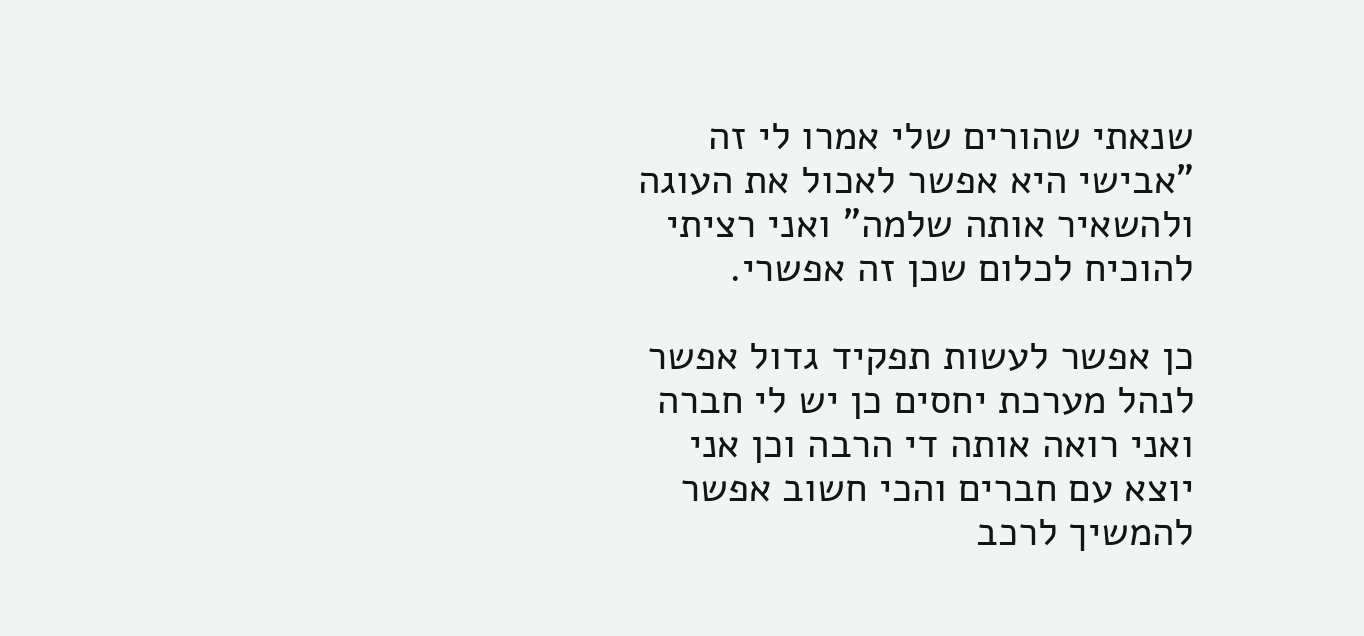שנאתי שהורים שלי אמרו לי זה "אבישי היא אפשר לאכול את העוגה ולהשאיר אותה שלמה" ואני רציתי להוכיח לכלום שכן זה אפשרי.

כן אפשר לעשות תפקיד גדול אפשר לנהל מערכת יחסים כן יש לי חברה ואני רואה אותה די הרבה וכן אני יוצא עם חברים והכי חשוב אפשר להמשיך לרכב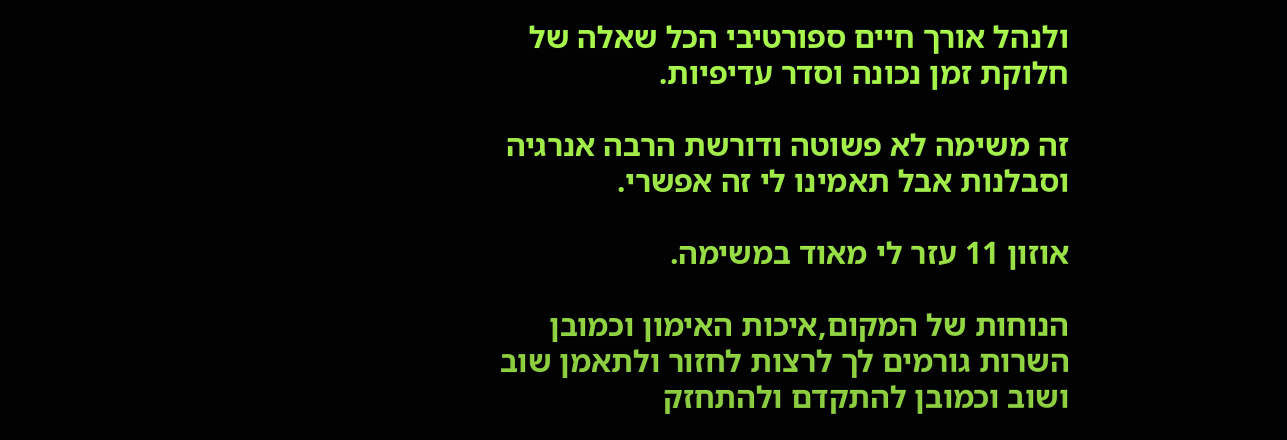ולנהל אורך חיים ספורטיבי הכל שאלה של חלוקת זמן נכונה וסדר עדיפיות.

זה משימה לא פשוטה ודורשת הרבה אנרגיה וסבלנות אבל תאמינו לי זה אפשרי.

אוזון 11 עזר לי מאוד במשימה.

הנוחות של המקום,איכות האימון וכמובן השרות גורמים לך לרצות לחזור ולתאמן שוב ושוב וכמובן להתקדם ולהתחזק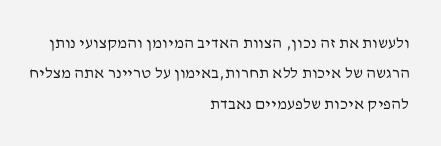ולעשות את זה נכון, הצוות האדיב המיומן והמקצועי נותן הרגשה של איכות ללא תחרות,באימון על טריינר אתה מצליח להפיק איכות שלפעמיים נאבדת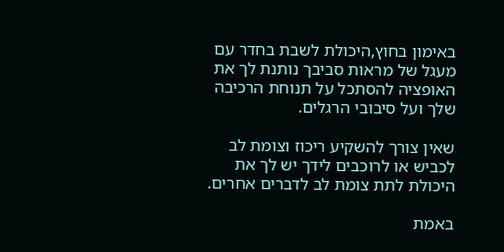באימון בחוץ,היכולת לשבת בחדר עם מעגל של מראות סביבך נותנת לך את האופציה להסתכל על תנוחת הרכיבה שלך ועל סיבובי הרגלים.

שאין צורך להשקיע ריכוז וצומת לב לכביש או לרוכבים לידך יש לך את היכולת לתת צומת לב לדברים אחרים.

באמת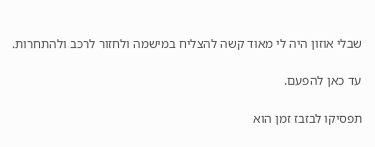שבלי אוזון היה לי מאוד קשה להצליח במישמה ולחזור לרכב ולהתחרות.

עד כאן להפעם.

תפסיקו לבזבז זמן הוא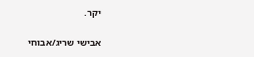יקר.

אבישי שריג/אבוחי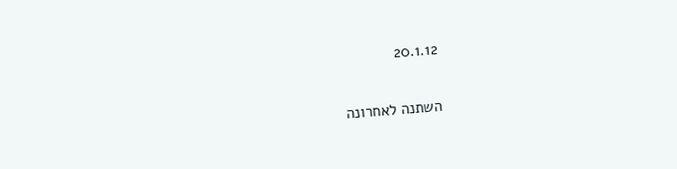20.1.12

השתנה לאחרונה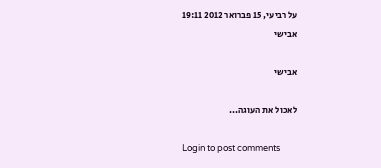על רביעי, 15 פברואר 2012 19:11
אבישי

אבישי

לאכול את העוגה...

Login to post comments